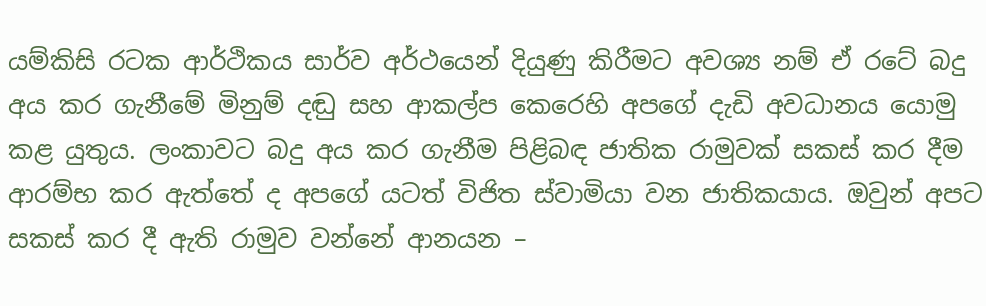යම්කිසි රටක ආර්ථිකය සාර්ව අර්ථයෙන් දියුණු කිරීමට අවශ්‍ය නම් ඒ රටේ බදු අය කර ගැනීමේ මිනුම් දඬු සහ ආකල්ප කෙරෙහි අපගේ දැඩි අවධානය යොමු කළ යුතුය. ලංකාවට බදු අය කර ගැනීම පිළිබඳ ජාතික රාමුවක් සකස් කර දීම ආරම්භ කර ඇත්තේ ද අපගේ යටත් විජිත ස්වාමියා වන ජාතිකයාය. ඔවුන් අපට සකස් කර දී ඇති රාමුව වන්නේ ආනයන –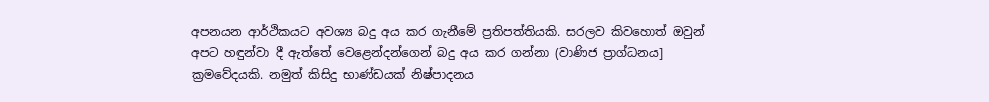අපනයන ආර්ථිකයට අවශ්‍ය බදු අය කර ගැනීමේ ප්‍රතිපත්තියකි. සරලව කිවහොත් ඔවුන් අපට හඳුන්වා දී ඇත්තේ වෙළෙන්දන්ගෙන් බදු අය කර ගන්නා (වාණිජ ප්‍රාග්ධනය] ක්‍රමවේදයකි. නමුත් කිසිදු භාණ්ඩයක් නිෂ්පාදනය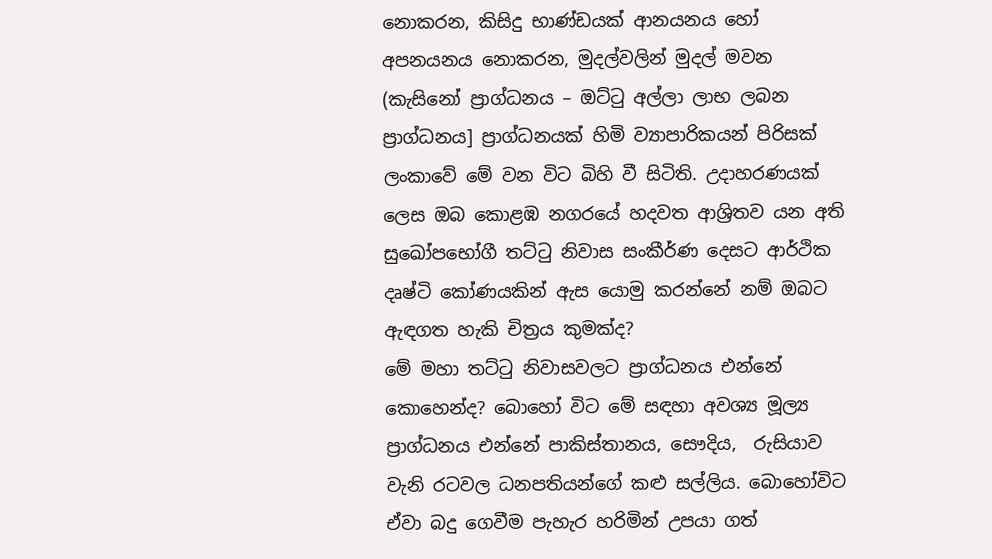නොකරන, කිසිදු භාණ්ඩයක් ආනයනය හෝ අපනයනය නොකරන, මුදල්වලින් මුදල් මවන (කැසිනෝ ප්‍රාග්ධනය – ඔට්ටු අල්ලා ලාභ ලබන ප්‍රාග්ධනය] ප්‍රාග්ධනයක් හිමි ව්‍යාපාරිකයන් පිරිසක් ලංකාවේ මේ වන විට බිහි වී සිටිති. උදාහරණයක් ලෙස ඔබ කොළඹ නගරයේ හදවත ආශ්‍රිතව යන අති සුඛෝපභෝගී තට්ටු නිවාස සංකීර්ණ දෙසට ආර්ථික දෘෂ්ටි කෝණයකින් ඇස යොමු කරන්නේ නම් ඔබට ඇඳගත හැකි චිත්‍රය කුමක්ද?
මේ මහා තට්ටු නිවාසවලට ප්‍රාග්ධනය එන්නේ කොහෙන්ද? බොහෝ විට මේ සඳහා අවශ්‍ය මූල්‍ය ප්‍රාග්ධනය එන්නේ පාකිස්තානය, සෞදිය,  රුසියාව වැනි රටවල ධනපතියන්ගේ කළු සල්ලිය. බොහෝවිට ඒවා බදු ගෙවීම පැහැර හරිමින් උපයා ගත්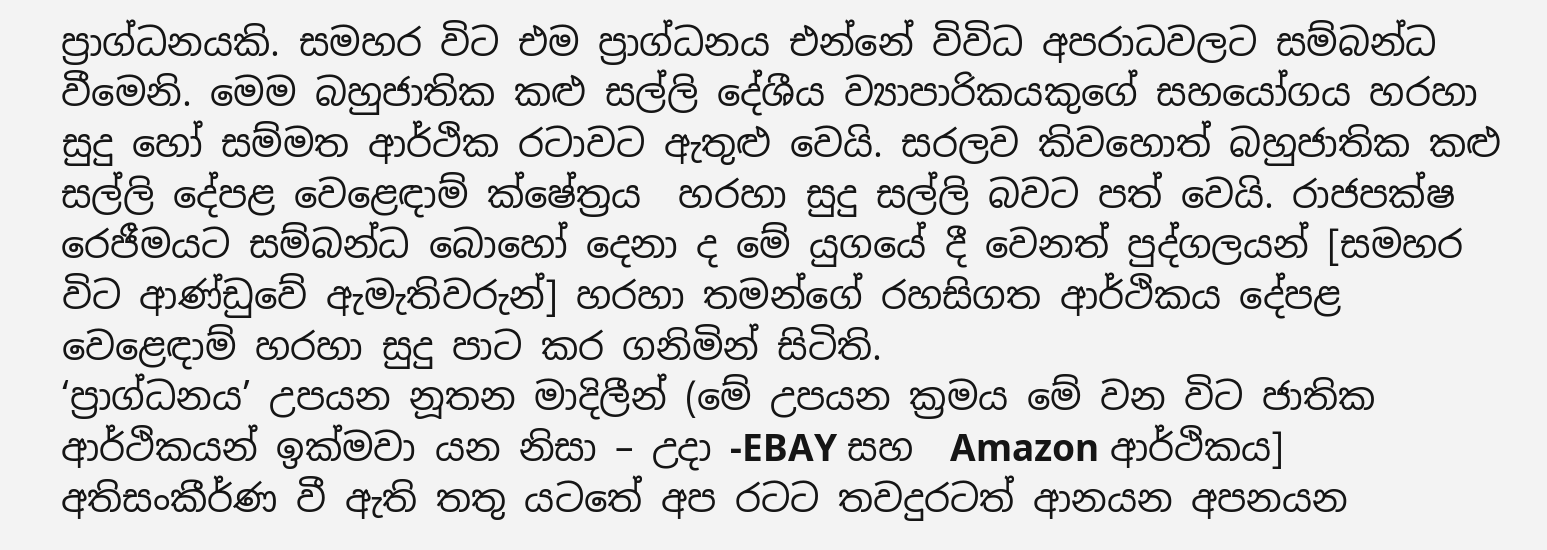ප්‍රාග්ධනයකි. සමහර විට එම ප්‍රාග්ධනය එන්නේ විවිධ අපරාධවලට සම්බන්ධ වීමෙනි. මෙම බහුජාතික කළු සල්ලි දේශීය ව්‍යාපාරිකයකුගේ සහයෝගය හරහා සුදු හෝ සම්මත ආර්ථික රටාවට ඇතුළු වෙයි. සරලව කිවහොත් බහුජාතික කළු සල්ලි දේපළ වෙළෙඳාම් ක්ෂේත්‍රය  හරහා සුදු සල්ලි බවට පත් වෙයි. රාජපක්ෂ රෙජීමයට සම්බන්ධ බොහෝ දෙනා ද මේ යුගයේ දී වෙනත් පුද්ගලයන් [සමහර විට ආණ්ඩුවේ ඇමැතිවරුන්] හරහා තමන්ගේ රහසිගත ආර්ථිකය දේපළ වෙළෙඳාම් හරහා සුදු පාට කර ගනිමින් සිටිති.
‘ප්‍රාග්ධනය’ උපයන නූතන මාදිලීන් (මේ උපයන ක්‍රමය මේ වන විට ජාතික ආර්ථිකයන් ඉක්මවා යන නිසා – උදා -EBAY සහ  Amazon ආර්ථිකය] අතිසංකීර්ණ වී ඇති තතු යටතේ අප රටට තවදුරටත් ආනයන අපනයන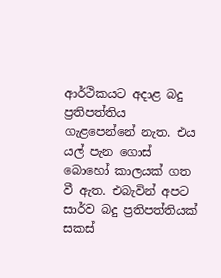ආර්ථිකයට අදාළ බදු ප්‍රතිපත්තිය ගැළපෙන්නේ නැත. එය යල් පැන ගොස් බොහෝ කාලයක් ගත වී ඇත. එබැවින් අපට සාර්ව බදු ප්‍රතිපත්තියක් සකස්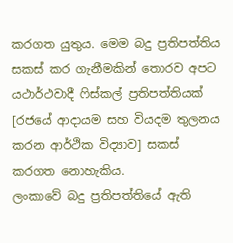කරගත යුතුය. මෙම බදු ප්‍රතිපත්තිය සකස් කර ගැනීමකින් තොරව අපට යථාර්ථවාදී ෆිස්කල් ප්‍රතිපත්තියක් [රජයේ ආදායම සහ වියදම තුලනය කරන ආර්ථික විද්‍යාව] සකස් කරගත නොහැකිය.
ලංකාවේ බදු ප්‍රතිපත්තියේ ඇති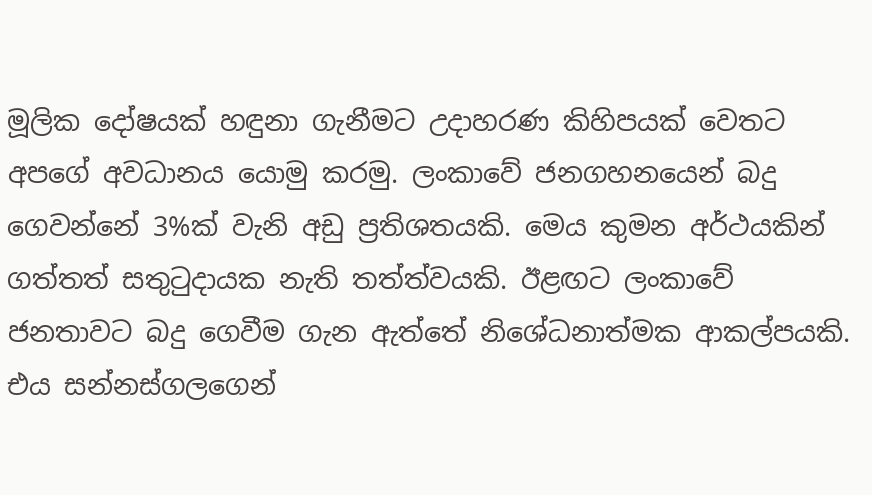මූලික දෝෂයක් හඳුනා ගැනීමට උදාහරණ කිහිපයක් වෙතට අපගේ අවධානය යොමු කරමු. ලංකාවේ ජනගහනයෙන් බදු ගෙවන්නේ 3%ක් වැනි අඩු ප්‍රතිශතයකි. මෙය කුමන අර්ථයකින් ගත්තත් සතුටුදායක නැති තත්ත්වයකි. ඊළඟට ලංකාවේ ජනතාවට බදු ගෙවීම ගැන ඇත්තේ නිශේධනාත්මක ආකල්පයකි. එය සන්නස්ගලගෙන්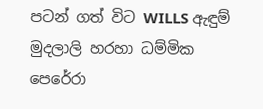පටන් ගත් විට WILLS ඇඳුම් මුදලාලි හරහා ධම්මික පෙරේරා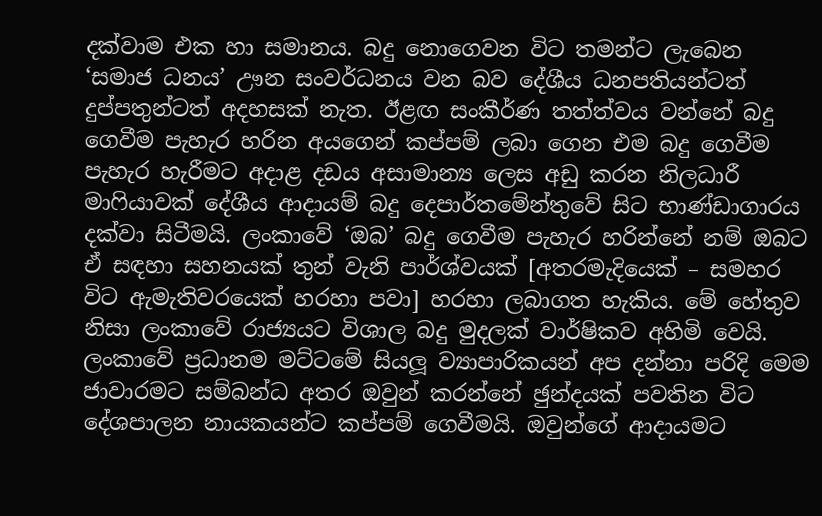දක්වාම එක හා සමානය. බදු නොගෙවන විට තමන්ට ලැබෙන ‘සමාජ ධනය’ ඌන සංවර්ධනය වන බව දේශීය ධනපතියන්ටත් දුප්පතුන්ටත් අදහසක් නැත. ඊළඟ සංකීර්ණ තත්ත්වය වන්නේ බදු ගෙවීම පැහැර හරින අයගෙන් කප්පම් ලබා ගෙන එම බදු ගෙවීම පැහැර හැරීමට අදාළ දඩය අසාමාන්‍ය ලෙස අඩු කරන නිලධාරී මාෆියාවක් දේශීය ආදායම් බදු දෙපාර්තමේන්තුවේ සිට භාණ්ඩාගාරය දක්වා සිටීමයි. ලංකාවේ ‘ඔබ’ බදු ගෙවීම පැහැර හරින්නේ නම් ඔබට ඒ සඳහා සහනයක් තුන් වැනි පාර්ශ්වයක් [අතරමැදියෙක් – සමහර විට ඇමැතිවරයෙක් හරහා පවා] හරහා ලබාගත හැකිය. මේ හේතුව නිසා ලංකාවේ රාජ්‍යයට විශාල බදු මුදලක් වාර්ෂිකව අහිමි වෙයි. ලංකාවේ ප්‍රධානම මට්ටමේ සියලූ ව්‍යාපාරිකයන් අප දන්නා පරිදි මෙම ජාවාරමට සම්බන්ධ අතර ඔවුන් කරන්නේ ඡුන්දයක් පවතින විට දේශපාලන නායකයන්ට කප්පම් ගෙවීමයි. ඔවුන්ගේ ආදායමට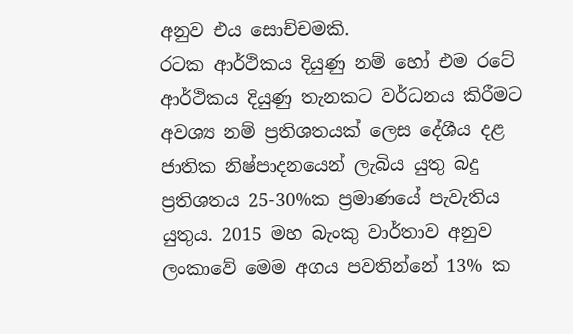අනුව එය සොච්චමකි.
රටක ආර්ථිකය දියුණු නම් හෝ එම රටේ ආර්ථිකය දියුණු තැනකට වර්ධනය කිරීමට අවශ්‍ය නම් ප්‍රතිශතයක් ලෙස දේශීය දළ ජාතික නිෂ්පාදනයෙන් ලැබිය යුතු බදු ප්‍රතිශතය 25-30%ක ප්‍රමාණයේ පැවැතිය යුතුය. 2015 මහ බැංකු වාර්තාව අනුව ලංකාවේ මෙම අගය පවතින්නේ 13% ක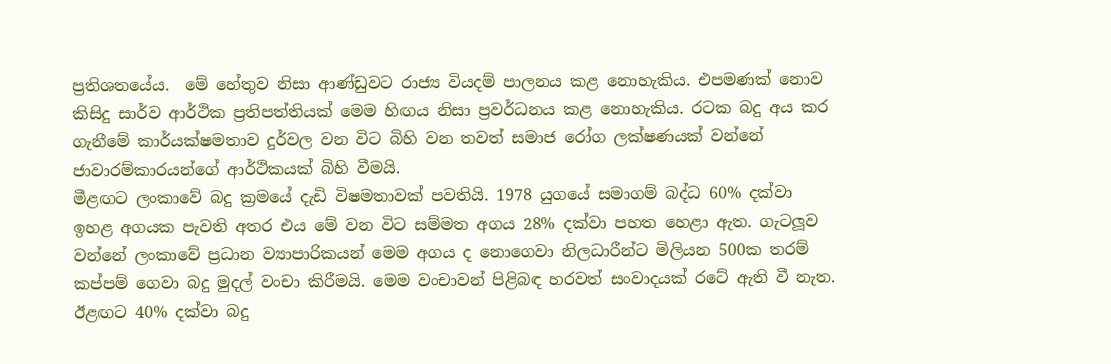ප්‍රතිශතයේය.  මේ හේතුව නිසා ආණ්ඩුවට රාජ්‍ය වියදම් පාලනය කළ නොහැකිය. එපමණක් නොව කිසිදු සාර්ව ආර්ථික ප්‍රතිපත්තියක් මෙම හිඟය නිසා ප්‍රවර්ධනය කළ නොහැකිය. රටක බදු අය කර ගැනීමේ කාර්යක්ෂමතාව දුර්වල වන විට බිහි වන තවත් සමාජ රෝග ලක්ෂණයක් වන්නේ ජාවාරම්කාරයන්ගේ ආර්ථිකයක් බිහි වීමයි.
මීළඟට ලංකාවේ බදු ක්‍රමයේ දැඩි විෂමතාවක් පවතියි. 1978 යුගයේ සමාගම් බද්ධ 60% දක්වා ඉහළ අගයක පැවති අතර එය මේ වන විට සම්මත අගය 28% දක්වා පහත හෙළා ඇත. ගැටලූව වන්නේ ලංකාවේ ප්‍රධාන ව්‍යාපාරිකයන් මෙම අගය ද නොගෙවා නිලධාරීන්ට මිලියන 500ක තරම් කප්පම් ගෙවා බදු මුදල් වංචා කිරීමයි. මෙම වංචාවන් පිළිබඳ හරවත් සංවාදයක් රටේ ඇති වී නැත. ඊළඟට 40% දක්වා බදු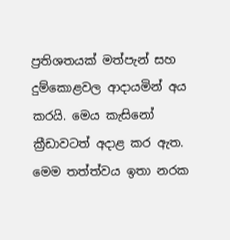ප්‍රතිශතයක් මත්පැන් සහ දුම්කොළවල ආදායමින් අය කරයි. මෙය කැසිනෝ ක්‍රීඩාවටත් අදාළ කර ඇත. මෙම තත්ත්වය ඉතා නරක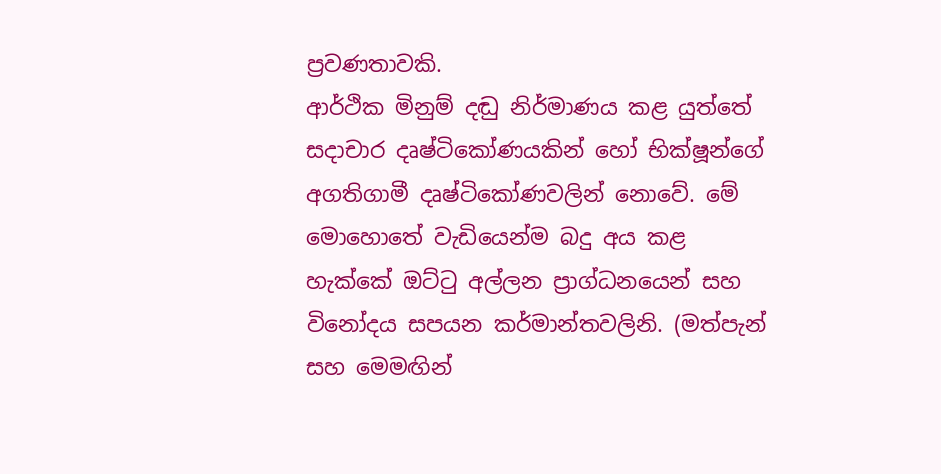ප්‍රවණතාවකි.
ආර්ථික මිනුම් දඬු නිර්මාණය කළ යුත්තේ සදාචාර දෘෂ්ටිකෝණයකින් හෝ භික්ෂූන්ගේ අගතිගාමී දෘෂ්ටිකෝණවලින් නොවේ. මේ මොහොතේ වැඩියෙන්ම බදු අය කළ හැක්කේ ඔට්ටු අල්ලන ප්‍රාග්ධනයෙන් සහ විනෝදය සපයන කර්මාන්තවලිනි. (මත්පැන් සහ මෙමඟින්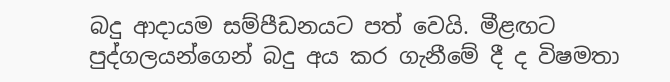බදු ආදායම සම්පීඩනයට පත් වෙයි. මීළඟට පුද්ගලයන්ගෙන් බදු අය කර ගැනීමේ දී ද විෂමතා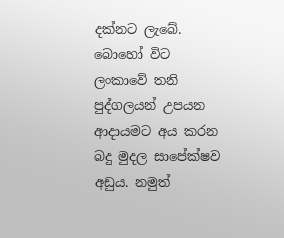දක්නට ලැබේ. බොහෝ විට ලංකාවේ තනි පුද්ගලයන් උපයන ආදායමට අය කරන බදු මුදල සාපේක්ෂව අඩුය. නමුත්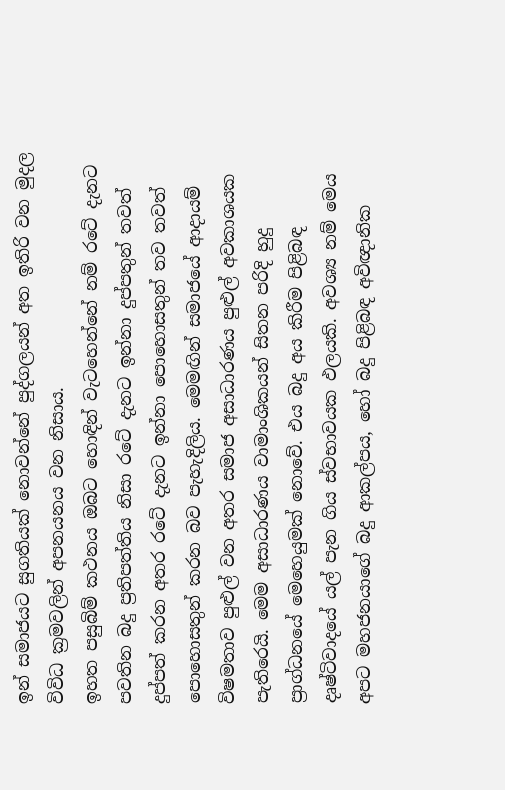ඉන් සමාජයට සුගතියක් නොවන්නේ පුද්ගලයන් අත ඉතිරි වන මුදල විවිධ ක්‍රමවලින් අපනයනය වන නිසාය.
ඉහත පසුබිම් කථනය ඔබට හොඳින් වැටහෙන්නේ නම් රටේ දැනට පවතින බදු ප්‍රතිපත්තිය නිසා රටේ දැනට ඉන්නා දුප්පතුන් තවත් දුප්පත් කරන අතර රටේ දැනට ඉන්නා පොහොසතුන් තව තවත් පොහොසතුන් කරන බව පැහැදිලිය. මෙමඟින් සමාජයේ ආදායම් විෂමතාව පුළුල් වන අතර සමාජ අසාධාරණය පුළුල් අවකාශයක පැතිරෙයි. මෙම අසාධාරණය වාමාංශිකයන් සිතන පරිදි හුදු ප්‍රාග්ධනයේ මෙහෙයුමක් නොවේ. එය බදු අය කිරීම පිළිබඳ දෘෂ්ටිවාදයේ යල් පැන ගිය ස්වභාවයක ඵලයකි. අවශ්‍ය නම් මෙය අපට මහජනයාගේ බදු ආකල්පය, හෝ බදු පිළිබඳ අවිඥානික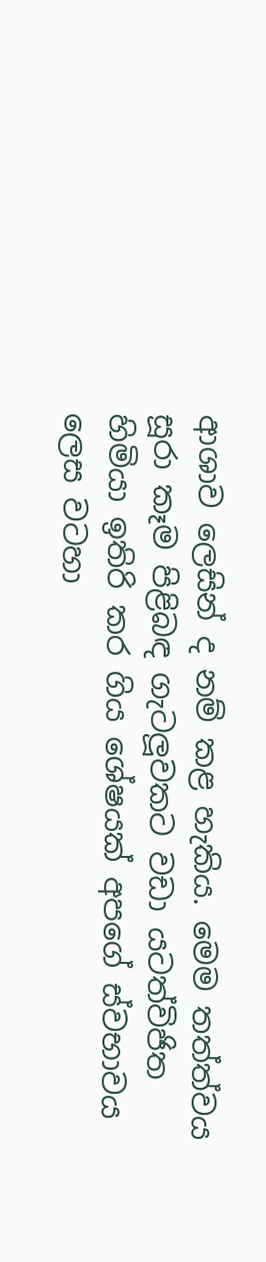ආශාව ලෙසින් ද නම් කළ හැකිය. මෙම තත්ත්වය සූරා කෑම පිළිබඳ ගැටලූවකට වඩා යටත්විජිත හිමියා ඉතිරි කර ගිය ශේෂයක් අපගේ ස්වභාවය ලෙස වටහා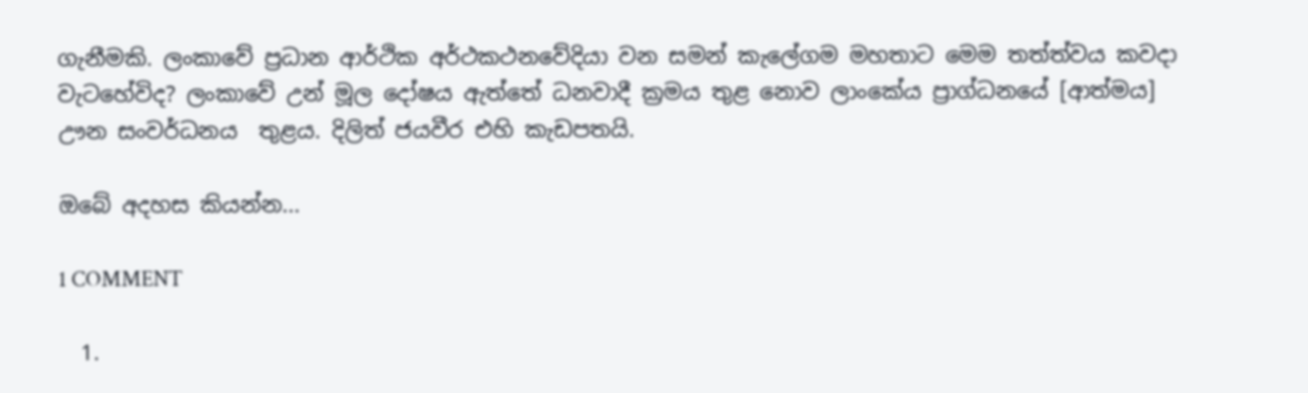ගැනීමකි. ලංකාවේ ප්‍රධාන ආර්ථික අර්ථකථනවේදියා වන සමන් කැලේගම මහතාට මෙම තත්ත්වය කවදා වැටහේවිද? ලංකාවේ උන් මූල දෝෂය ඇත්තේ ධනවාදී ක්‍රමය තුළ නොව ලාංකේය ප්‍රාග්ධනයේ [ආත්මය] ඌන සංවර්ධනය  තුළය. දිලිත් ජයවීර එහි කැඩපතයි.

ඔබේ අදහස කියන්න...

1 COMMENT

  1.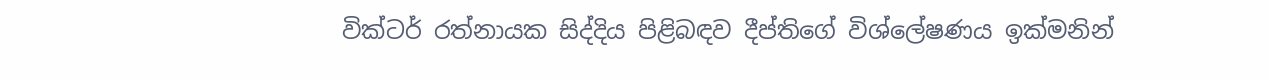වික්ටර් රත්නායක සිද්දිය පිළිබඳව දීප්තිගේ විශ්ලේෂණය ඉක්මනින්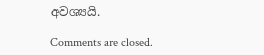අවශ්‍යයි.

Comments are closed.